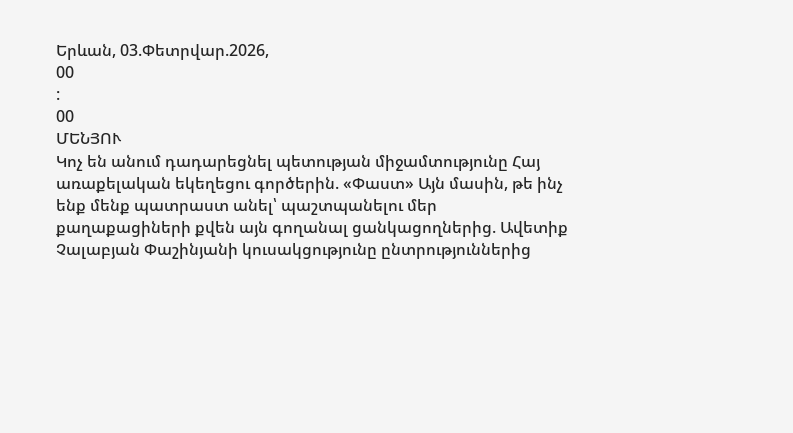Երևան, 03.Փետրվար.2026,
00
:
00
ՄԵՆՅՈՒ
Կոչ են անում դադարեցնել պետության միջամտությունը Հայ առաքելական եկեղեցու գործերին. «Փաստ» Այն մասին, թե ինչ ենք մենք պատրաստ անել՝ պաշտպանելու մեր քաղաքացիների քվեն այն գողանալ ցանկացողներից. Ավետիք Չալաբյան Փաշինյանի կուսակցությունը ընտրություններից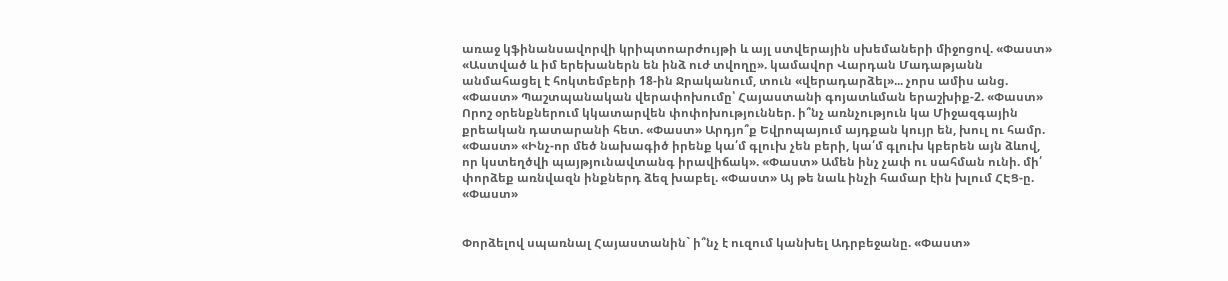առաջ կֆինանսավորվի կրիպտոարժույթի և այլ ստվերային սխեմաների միջոցով. «Փաստ» «Աստված և իմ երեխաներն են ինձ ուժ տվողը». կամավոր Վարդան Մադաթյանն անմահացել է հոկտեմբերի 18-ին Ջրականում, տուն «վերադարձել»... չորս ամիս անց. «Փաստ» Պաշտպանական վերափոխումը՝ Հայաստանի գոյատևման երաշխիք-2. «Փաստ» Որոշ օրենքներում կկատարվեն փոփոխություններ. ի՞նչ առնչություն կա Միջազգային քրեական դատարանի հետ. «Փաստ» Արդյո՞ք Եվրոպայում այդքան կույր են, խուլ ու համր. «Փաստ» «Ինչ-որ մեծ նախագիծ իրենք կա՛մ գլուխ չեն բերի, կա՛մ գլուխ կբերեն այն ձևով, որ կստեղծվի պայթյունավտանգ իրավիճակ». «Փաստ» Ամեն ինչ չափ ու սահման ունի. մի՛ փորձեք առնվազն ինքներդ ձեզ խաբել. «Փաստ» Այ թե նաև ինչի համար էին խլում ՀԷՑ-ը. «Փաստ»


Փորձելով սպառնալ Հայաստանին` ի՞նչ է ուզում կանխել Ադրբեջանը. «Փաստ»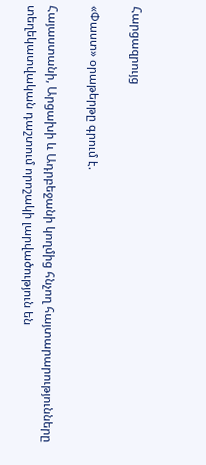Հարցազրույց

«Փաստ» օրաթերթը գրում է.

Հայաստանի, Արցախի և Ադրբեջանի կողմից հնչող հայտարարությունները տեղեկատվական դաշտում որոշակի լարվածություն են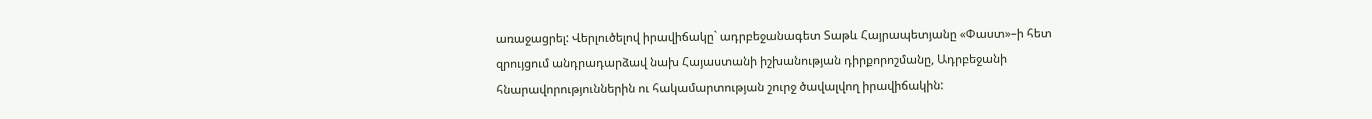առաջացրել: Վերլուծելով իրավիճակը` ադրբեջանագետ Տաթև Հայրապետյանը «Փաստ»–ի հետ զրույցում անդրադարձավ նախ Հայաստանի իշխանության դիրքորոշմանը, Ադրբեջանի հնարավորություններին ու հակամարտության շուրջ ծավալվող իրավիճակին: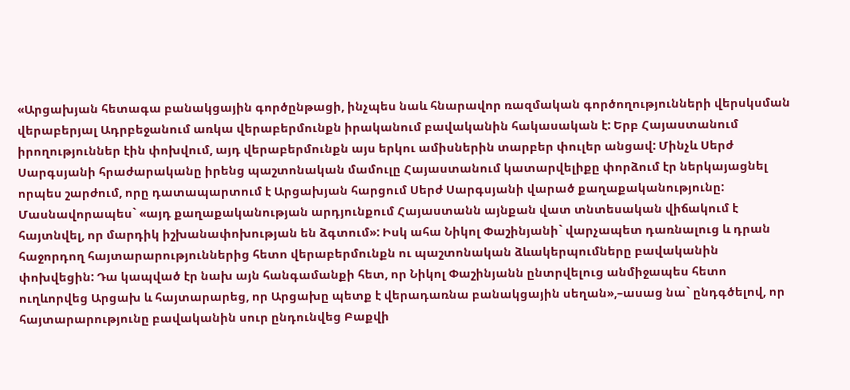«Արցախյան հետագա բանակցային գործընթացի, ինչպես նաև հնարավոր ռազմական գործողությունների վերսկսման վերաբերյալ Ադրբեջանում առկա վերաբերմունքն իրականում բավականին հակասական է: Երբ Հայաստանում իրողություններ էին փոխվում, այդ վերաբերմունքն այս երկու ամիսներին տարբեր փուլեր անցավ: Մինչև Սերժ Սարգսյանի հրաժարականը իրենց պաշտոնական մամուլը Հայաստանում կատարվելիքը փորձում էր ներկայացնել որպես շարժում, որը դատապարտում է Արցախյան հարցում Սերժ Սարգսյանի վարած քաղաքականությունը: Մասնավորապես` «այդ քաղաքականության արդյունքում Հայաստանն այնքան վատ տնտեսական վիճակում է հայտնվել, որ մարդիկ իշխանափոխության են ձգտում»: Իսկ ահա Նիկոլ Փաշինյանի` վարչապետ դառնալուց և դրան հաջորդող հայտարարություններից հետո վերաբերմունքն ու պաշտոնական ձևակերպումները բավականին փոխվեցին: Դա կապված էր նախ այն հանգամանքի հետ, որ Նիկոլ Փաշինյանն ընտրվելուց անմիջապես հետո ուղևորվեց Արցախ և հայտարարեց, որ Արցախը պետք է վերադառնա բանակցային սեղան»,–ասաց նա` ընդգծելով, որ հայտարարությունը բավականին սուր ընդունվեց Բաքվի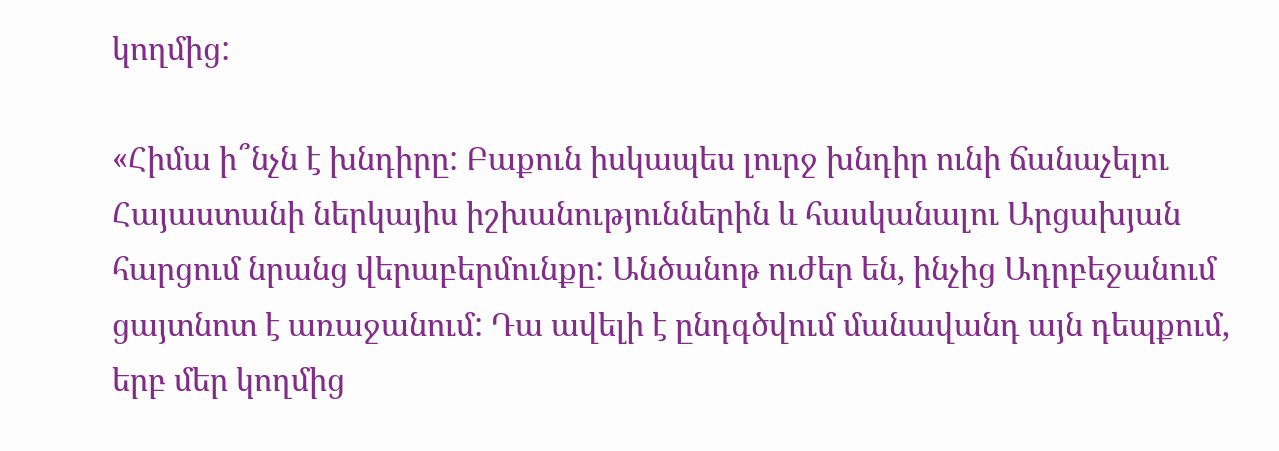կողմից:

«Հիմա ի՞նչն է խնդիրը: Բաքուն իսկապես լուրջ խնդիր ունի ճանաչելու Հայաստանի ներկայիս իշխանություններին և հասկանալու Արցախյան հարցում նրանց վերաբերմունքը: Անծանոթ ուժեր են, ինչից Ադրբեջանում ցայտնոտ է առաջանում: Դա ավելի է ընդգծվում մանավանդ այն դեպքում, երբ մեր կողմից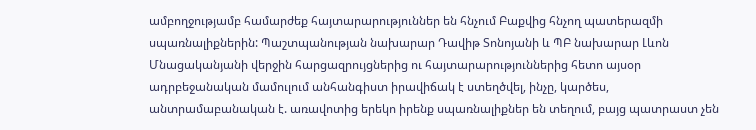ամբողջությամբ համարժեք հայտարարություններ են հնչում Բաքվից հնչող պատերազմի սպառնալիքներին: Պաշտպանության նախարար Դավիթ Տոնոյանի և ՊԲ նախարար Լևոն Մնացականյանի վերջին հարցազրույցներից ու հայտարարություններից հետո այսօր ադրբեջանական մամուլում անհանգիստ իրավիճակ է ստեղծվել, ինչը, կարծես, անտրամաբանական է. առավոտից երեկո իրենք սպառնալիքներ են տեղում, բայց պատրաստ չեն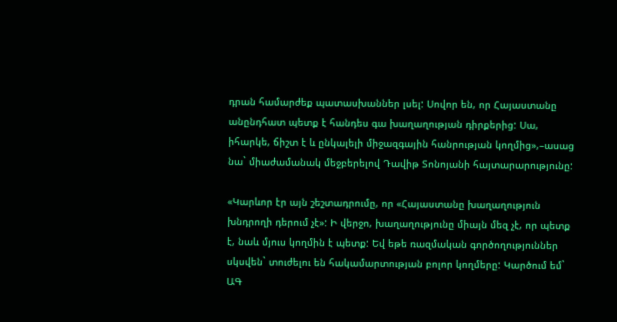դրան համարժեք պատասխաններ լսել: Սովոր են, որ Հայաստանը անընդհատ պետք է հանդես գա խաղաղության դիրքերից: Սա, իհարկե, ճիշտ է և ընկալելի միջազգային հանրության կողմից»,–ասաց նա` միաժամանակ մեջբերելով Դավիթ Տոնոյանի հայտարարությունը:

«Կարևոր էր այն շեշտադրումը, որ «Հայաստանը խաղաղություն խնդրողի դերում չէ»: Ի վերջո, խաղաղությունը միայն մեզ չէ, որ պետք է, նաև մյուս կողմին է պետք: Եվ եթե ռազմական գործողություններ սկսվեն` տուժելու են հակամարտության բոլոր կողմերը: Կարծում եմ` ԱԳ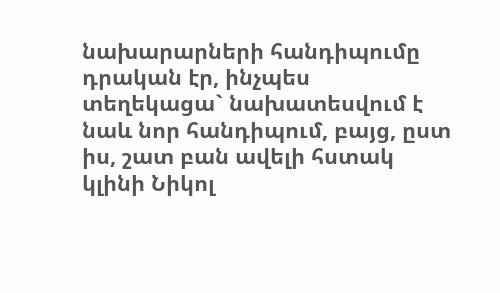նախարարների հանդիպումը դրական էր, ինչպես տեղեկացա` նախատեսվում է նաև նոր հանդիպում, բայց, ըստ իս, շատ բան ավելի հստակ կլինի Նիկոլ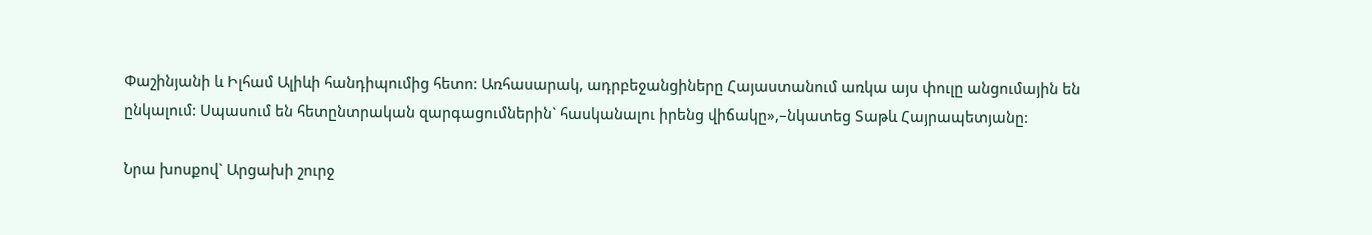Փաշինյանի և Իլհամ Ալիևի հանդիպումից հետո: Առհասարակ, ադրբեջանցիները Հայաստանում առկա այս փուլը անցումային են ընկալում: Սպասում են հետընտրական զարգացումներին` հասկանալու իրենց վիճակը»,–նկատեց Տաթև Հայրապետյանը:

Նրա խոսքով` Արցախի շուրջ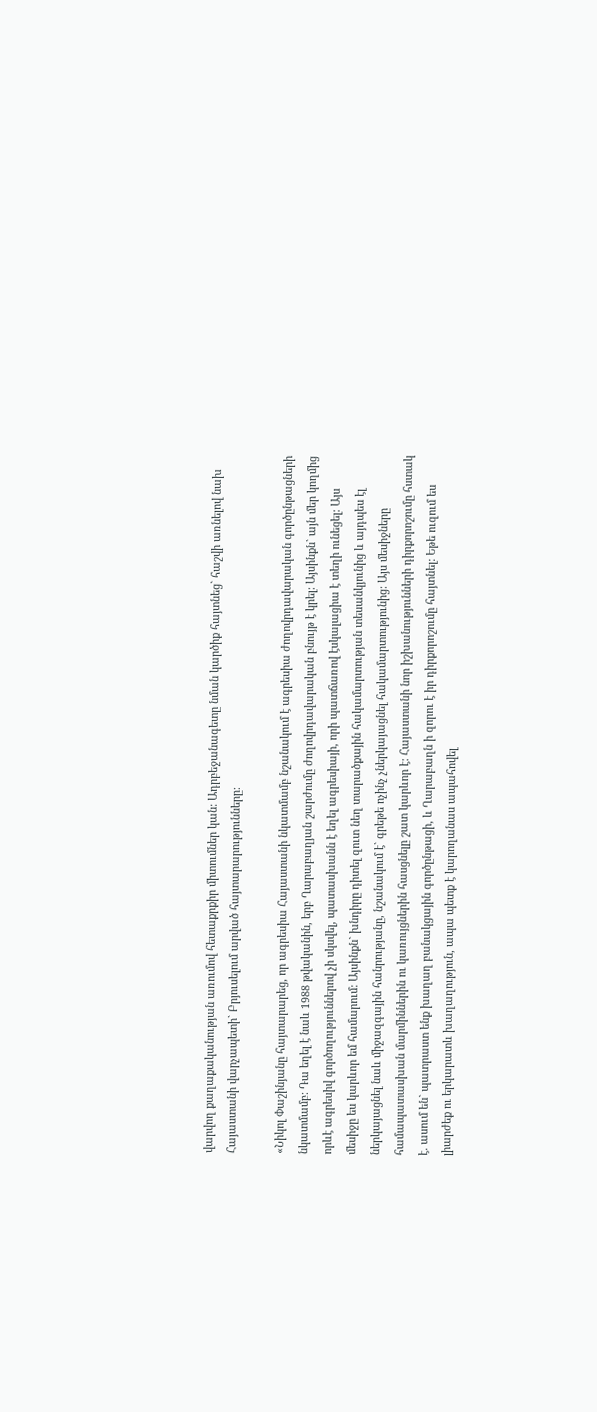վարվող քաղաքականության առումով հետաքրքիր միտումներ կան: Ադրբեջանագետը նման կարծիք հայտնեց` հաշվի առնելով նախ Հայաստանի վարչապետի` Բրյուսելում արված հայտարարությունները:

«Նիկոլ Փաշինյանը հայտարարեց, որ ագրեսիա Հայաստանի նկատմամբ նշանակում է ագրեսիա ժողովրդավարական գործընթացների նկատմամբ: Դա եղել է նաև 1988 թվականին, երբ Ղարաբաղյան շարժումը ժողովրդավարական բնույթ է կրել: Այսինքն` այն մեր կողմից որևէ ագրեսիվ գործողություններով չի սկսվել, պատասխանն է եղել ագրեսիայի, որի պատճառով էսկալացիա է տեղի ունեցել: Այս մեսիջը ես կարևոր եմ համարում: Այսինքն` խնդիրը դիտել զուտ նեղ տարածքային հակամարտության տեսանկյունից և այդպես էլ ներկայացնել նաև միջազգային հանրությանը, նշանակում է` գրեթե ոչինչ չներկայացնել հակամարտությունից: Այս մեսիջները համապատասխան մարմիններին ու կառույցներին հասցնելը շատ կարևոր է: Հայաստանի նոր իշխանությունների դիրքորոշումը հստակ է. ասում են` պատրաստ ենք խաղաղ բանակցային գործընթացի, և Ղարաբաղն ի զորու է իր դիրքորոշումը հայտնել: Եթե ուզում ես լիարժեք ու երկարատև խաղաղություն, ապա պետք է կարողանաս ապահովել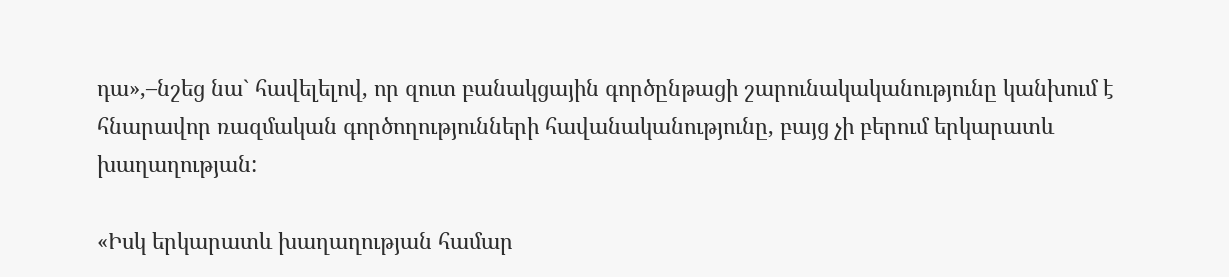դա»,–նշեց նա` հավելելով, որ զուտ բանակցային գործընթացի շարունակականությունը կանխում է հնարավոր ռազմական գործողությունների հավանականությունը, բայց չի բերում երկարատև խաղաղության:

«Իսկ երկարատև խաղաղության համար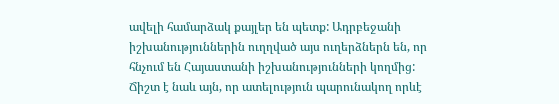ավելի համարձակ քայլեր են պետք: Ադրբեջանի իշխանություններին ուղղված այս ուղերձներն են, որ հնչում են Հայաստանի իշխանությունների կողմից: Ճիշտ է նաև այն, որ ատելություն պարունակող որևէ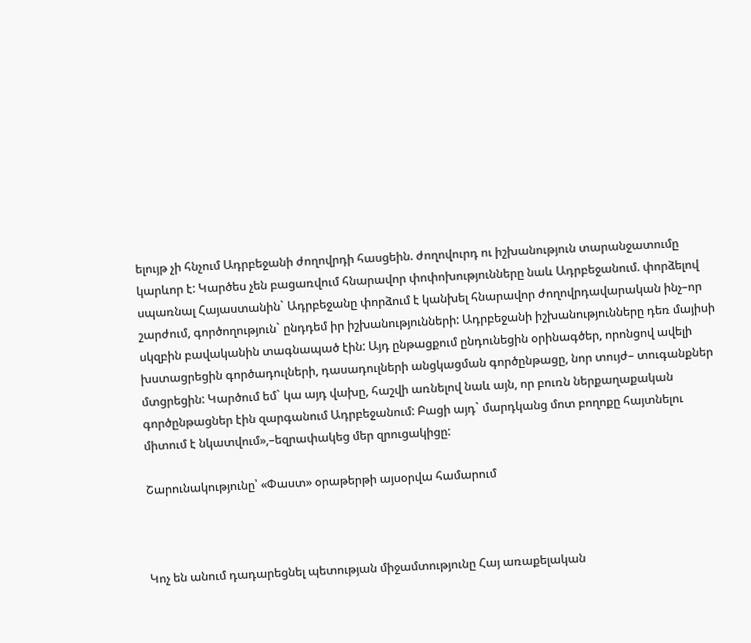ելույթ չի հնչում Ադրբեջանի ժողովրդի հասցեին. ժողովուրդ ու իշխանություն տարանջատումը կարևոր է: Կարծես չեն բացառվում հնարավոր փոփոխությունները նաև Ադրբեջանում. փորձելով սպառնալ Հայաստանին` Ադրբեջանը փորձում է կանխել հնարավոր ժողովրդավարական ինչ–որ շարժում, գործողություն` ընդդեմ իր իշխանությունների: Ադրբեջանի իշխանությունները դեռ մայիսի սկզբին բավականին տագնապած էին: Այդ ընթացքում ընդունեցին օրինագծեր, որոնցով ավելի խստացրեցին գործադուլների, դասադուլների անցկացման գործընթացը, նոր տույժ– տուգանքներ մտցրեցին: Կարծում եմ` կա այդ վախը, հաշվի առնելով նաև այն, որ բուռն ներքաղաքական գործընթացներ էին զարգանում Ադրբեջանում: Բացի այդ` մարդկանց մոտ բողոքը հայտնելու միտում է նկատվում»,–եզրափակեց մեր զրուցակիցը:

Շարունակությունը՝ «Փաստ» օրաթերթի այսօրվա համարում



Կոչ են անում դադարեցնել պետության միջամտությունը Հայ առաքելական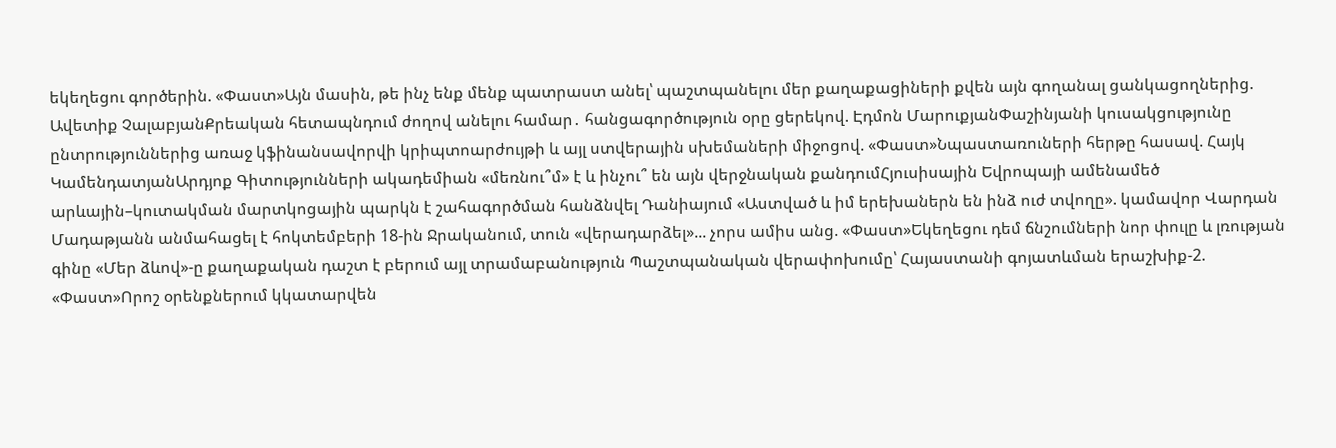եկեղեցու գործերին. «Փաստ»Այն մասին, թե ինչ ենք մենք պատրաստ անել՝ պաշտպանելու մեր քաղաքացիների քվեն այն գողանալ ցանկացողներից. Ավետիք ՉալաբյանՔրեական հետապնդում ժողով անելու համար․ հանցագործություն օրը ցերեկով. Էդմոն ՄարուքյանՓաշինյանի կուսակցությունը ընտրություններից առաջ կֆինանսավորվի կրիպտոարժույթի և այլ ստվերային սխեմաների միջոցով. «Փաստ»Նպաստառուների հերթը հասավ. Հայկ ԿամենդատյանԱրդյոք Գիտությունների ակադեմիան «մեռնու՞մ» է և ինչու՞ են այն վերջնական քանդումՀյուսիսային Եվրոպայի ամենամեծ արևային–կուտակման մարտկոցային պարկն է շահագործման հանձնվել Դանիայում «Աստված և իմ երեխաներն են ինձ ուժ տվողը». կամավոր Վարդան Մադաթյանն անմահացել է հոկտեմբերի 18-ին Ջրականում, տուն «վերադարձել»... չորս ամիս անց. «Փաստ»Եկեղեցու դեմ ճնշումների նոր փուլը և լռության գինը «Մեր ձևով»-ը քաղաքական դաշտ է բերում այլ տրամաբանություն Պաշտպանական վերափոխումը՝ Հայաստանի գոյատևման երաշխիք-2. «Փաստ»Որոշ օրենքներում կկատարվեն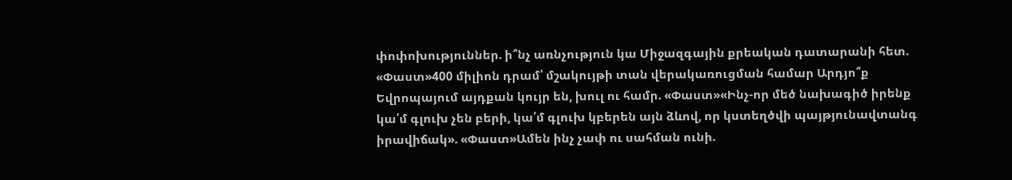փոփոխություններ. ի՞նչ առնչություն կա Միջազգային քրեական դատարանի հետ. «Փաստ»400 միլիոն դրամ՝ մշակույթի տան վերակառուցման համար Արդյո՞ք Եվրոպայում այդքան կույր են, խուլ ու համր. «Փաստ»«Ինչ-որ մեծ նախագիծ իրենք կա՛մ գլուխ չեն բերի, կա՛մ գլուխ կբերեն այն ձևով, որ կստեղծվի պայթյունավտանգ իրավիճակ». «Փաստ»Ամեն ինչ չափ ու սահման ունի.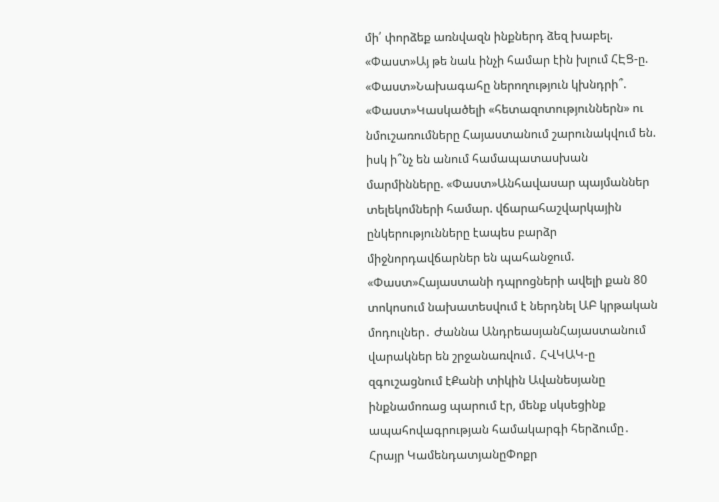մի՛ փորձեք առնվազն ինքներդ ձեզ խաբել. «Փաստ»Այ թե նաև ինչի համար էին խլում ՀԷՑ-ը. «Փաստ»Նախագահը ներողություն կխնդրի՞. «Փաստ»Կասկածելի «հետազոտություններն» ու նմուշառումները Հայաստանում շարունակվում են. իսկ ի՞նչ են անում համապատասխան մարմինները. «Փաստ»Անհավասար պայմաններ տելեկոմների համար. վճարահաշվարկային ընկերությունները էապես բարձր միջնորդավճարներ են պահանջում. «Փաստ»Հայաստանի դպրոցների ավելի քան 80 տոկոսում նախատեսվում է ներդնել ԱԲ կրթական մոդուլներ․ Ժաննա ԱնդրեասյանՀայաստանում վարակներ են շրջանառվում․ ՀՎԿԱԿ-ը զգուշացնում էՔանի տիկին Ավանեսյանը ինքնամոռաց պարում էր, մենք սկսեցինք ապահովագրության համակարգի հերձումը․ Հրայր ԿամենդատյանըՓոքր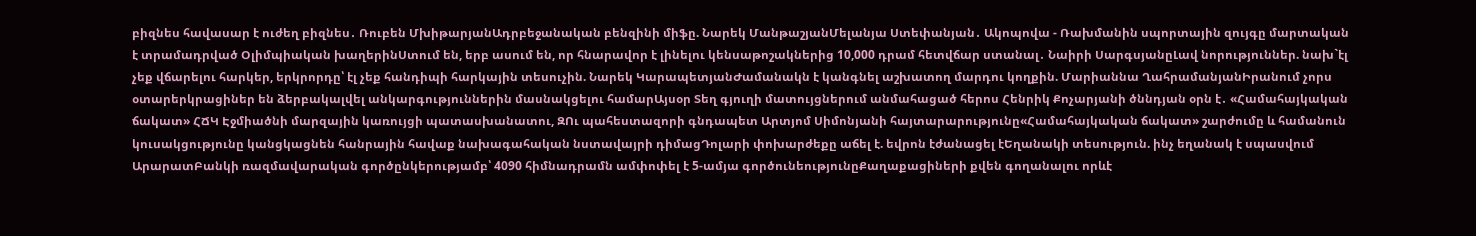բիզնես հավասար է ուժեղ բիզնես․ Ռուբեն ՄխիթարյանԱդրբեջանական բենզինի միֆը. Նարեկ ՄանթաշյանՄելանյա Ստեփանյան․ Ակոպովա - Ռախմանին սպորտային զույգը մարտական է տրամադրված Օլիմպիական խաղերինՍտում են, երբ ասում են, որ հնարավոր է լինելու կենսաթոշակներից 10,000 դրամ հետվճար ստանալ․ Նաիրի ՍարգսյանըԼավ նորություններ. նախ`էլ չեք վճարելու հարկեր, երկրորդը՝ էլ չեք հանդիպի հարկային տեսուչին. Նարեկ ԿարապետյանԺամանակն է կանգնել աշխատող մարդու կողքին. Մարիաննա ՂահրամանյանԻրանում չորս օտարերկրացիներ են ձերբակալվել անկարգություններին մասնակցելու համարԱյսօր Տեղ գյուղի մատույցներում անմահացած հերոս Հենրիկ Քոչարյանի ծննդյան օրն է․ «Համահայկական ճակատ» ՀՃԿ Էջմիածնի մարզային կառույցի պատասխանատու, ԶՈւ պահեստազորի գնդապետ Արտյոմ Սիմոնյանի հայտարարությունը«Համահայկական ճակատ» շարժումը և համանուն կուսակցությունը կանցկացնեն հանրային հավաք նախագահական նստավայրի դիմացԴոլարի փոխարժեքը աճել է. եվրոն էժանացել էԵղանակի տեսություն. ինչ եղանակ է սպասվում ԱրարատԲանկի ռազմավարական գործընկերությամբ՝ 4090 հիմնադրամն ամփոփել է 5-ամյա գործունեությունըՔաղաքացիների քվեն գողանալու որևէ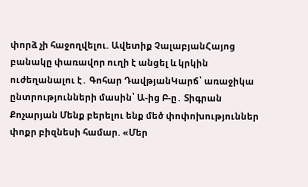փորձ չի հաջողվելու. Ավետիք ՉալաբյանՀայոց բանակը փառավոր ուղի է անցել և կրկին ուժեղանալու է․ Գոհար ԴավթյանԿարճ՝ առաջիկա ընտրությունների մասին՝ Ա-ից Բ-ը․ Տիգրան Քոչարյան Մենք բերելու ենք մեծ փոփոխություններ փոքր բիզնեսի համար. «Մեր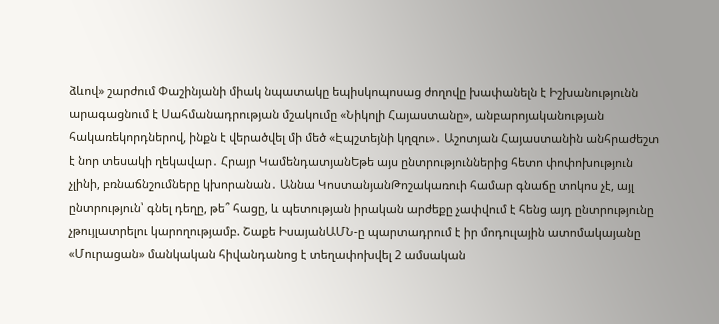ձևով» շարժում Փաշինյանի միակ նպատակը եպիսկոպոսաց ժողովը խափանելն է Իշխանությունն արագացնում է Սահմանադրության մշակումը «Նիկոլի Հայաստանը», անբարոյականության հակառեկորդներով, ինքն է վերածվել մի մեծ «Էպշտեյնի կղզու»․ Աշոտյան Հայաստանին անհրաժեշտ է նոր տեսակի ղեկավար․ Հրայր ԿամենդատյանԵթե այս ընտրություններից հետո փոփոխություն չլինի, բռնաճնշումները կխորանան․ Աննա ԿոստանյանԹոշակառուի համար գնաճը տոկոս չէ, այլ ընտրություն՝ գնել դեղը, թե՞ հացը, և պետության իրական արժեքը չափվում է հենց այդ ընտրությունը չթույլատրելու կարողությամբ. Շաքե ԻսայանԱՄՆ-ը պարտադրում է իր մոդուլային ատոմակայանը «Մուրացան» մանկական հիվանդանոց է տեղափոխվել 2 ամսական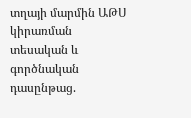տղայի մարմին ԱԹՍ կիրառման տեսական և գործնական դասընթաց.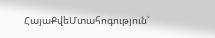ՀայաՔվեՄտահոգություն՝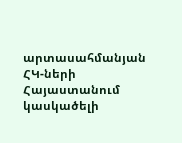արտասահմանյան ՀԿ-ների Հայաստանում կասկածելի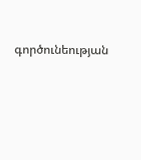գործունեության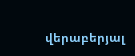վերաբերյալ